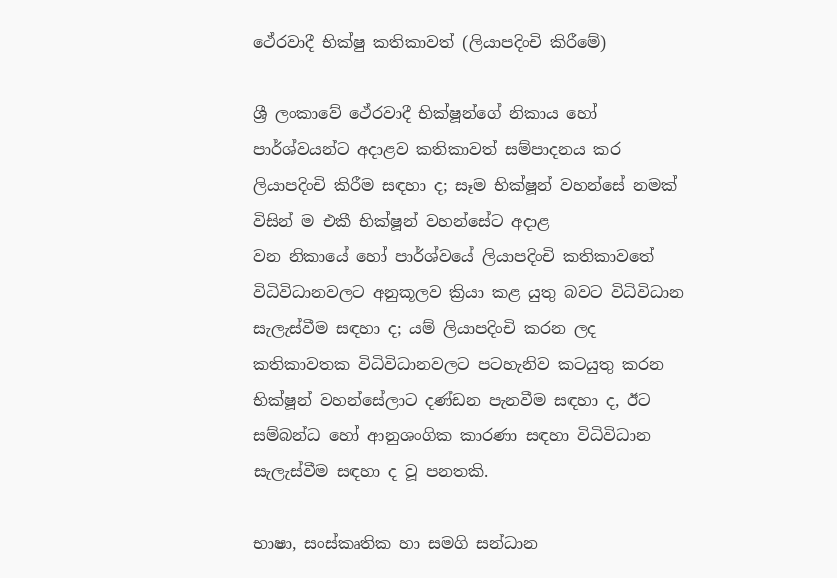ථේරවාදී භික්ෂු කතිකාවත් (ලියාපදිංචි කිරීමේ)

ශ්‍රී ලංකාවේ ථේරවාදී භික්ෂූන්ගේ නිකාය හෝ පාර්ශ්වයන්ට අදාළව කතිකාවත් සම්පාදනය කර ලියාපදිංචි කිරීම සඳහා ද; සෑම භික්ෂූන් වහන්සේ නමක් විසින් ම එකී භික්ෂූන් වහන්සේට අදාළ
වන නිකායේ හෝ පාර්ශ්වයේ ලියාපදිංචි කතිකාවතේ විධිවිධානවලට අනුකූලව ක්‍රියා කළ යුතු බවට විධිවිධාන සැලැස්වීම සඳහා ද; යම් ලියාපදිංචි කරන ලද කතිකාවතක විධිවිධානවලට පටහැනිව කටයුතු කරන භික්ෂූන් වහන්සේලාට දණ්ඩන පැනවීම සඳහා ද, ඊට සම්බන්ධ හෝ ආනුශංගික කාරණා සඳහා විධිවිධාන සැලැස්වීම සඳහා ද වූ පනතකි.

භාෂා, සංස්කෘතික හා සමගි සන්ධාන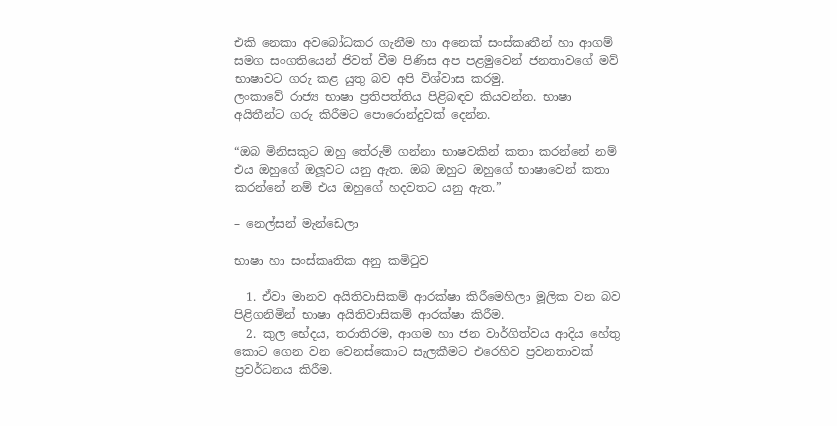එකි නෙකා අවබෝධකර ගැනීම හා අනෙක් සංස්කෘතීන් හා ආගම් සමග සංගතියෙන් ජිවත් වීම පිණිස අප පළමුවෙන් ජනතාවගේ මව් භාෂාවට ගරු කළ යුතු බව අපි විශ්වාස කරමු.
ලංකාවේ රාජ්‍ය භාෂා ප්‍රතිපත්තිය පිළිබඳව කියවන්න. භාෂා අයිතීන්ට ගරු කිරීමට පොරොන්දුවක් දෙන්න.

“ඔබ මිනිසකුට ඔහු තේරුම් ගන්නා භාෂවකින් කතා කරන්නේ නම් එය ඔහුගේ ඔලූවට යනු ඇත. ඔබ ඔහුට ඔහුගේ භාෂාවෙන් කතා කරන්නේ නම් එය ඔහුගේ හදවතට යනු ඇත.”

– නෙල්සන් මැන්ඩෙලා

භාෂා හා සංස්කෘතික අනු කමිටුව

  1. ඒවා මානව අයිතිවාසිකම් ආරක්ෂා කිරීමෙහිලා මූලික වන බව පිළිගනිමින් භාෂා අයිතිවාසිකම් ආරක්ෂා කිරීම.
  2. කුල භේදය, තරාතිරම, ආගම හා ජන වාර්ගිත්වය ආදිය හේතු කොට ගෙන වන වෙනස්කොට සැලකීමට එරෙහිව ප්‍රවනතාවක් ප්‍රවර්ධනය කිරීම.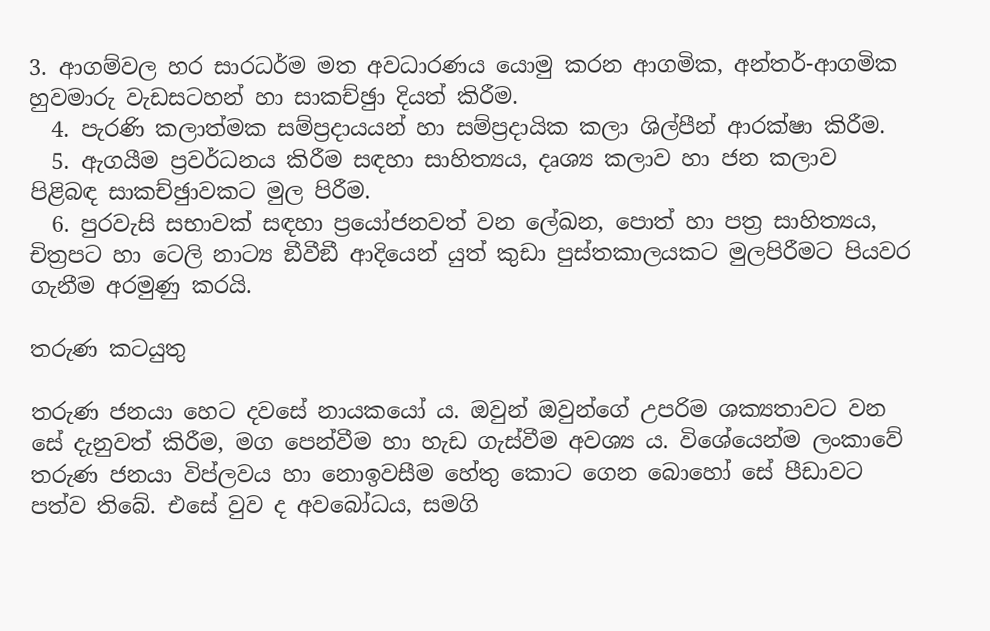3. ආගම්වල හර සාරධර්ම මත අවධාරණය යොමු කරන ආගමික, අන්තර්-ආගමික හුවමාරු වැඩසටහන් හා සාකච්ඡුා දියත් කිරීම.
  4. පැරණි කලාත්මක සම්ප්‍රදායයන් හා සම්ප්‍රදායික කලා ශිල්පීන් ආරක්ෂා කිරීම.
  5. ඇගයීම ප්‍රවර්ධනය කිරීම සඳහා සාහිත්‍යය, දෘශ්‍ය කලාව හා ජන කලාව පිළිබඳ සාකච්ඡුාවකට මුල පිරීම.
  6. පුරවැසි සභාවක් සඳහා ප්‍රයෝජනවත් වන ලේඛන, පොත් හා පත්‍ර සාහිත්‍යය, චිත්‍රපට හා ටෙලි නාට්‍ය ඞීවීඞී ආදියෙන් යුත් කුඩා පුස්තකාලයකට මුලපිරීමට පියවර ගැනීම අරමුණු කරයි.

තරුණ කටයුතු

තරුණ ජනයා හෙට දවසේ නායකයෝ ය. ඔවුන් ඔවුන්ගේ උපරිම ශක්‍යතාවට වන සේ දැනුවත් කිරීම, මග පෙන්වීම හා හැඩ ගැස්වීම අවශ්‍ය ය. විශේයෙන්ම ලංකාවේ තරුණ ජනයා විප්ලවය හා නොඉවසීම හේතු කොට ගෙන බොහෝ සේ පීඩාවට පත්ව තිබේ. එසේ වුව ද අවබෝධය, සමගි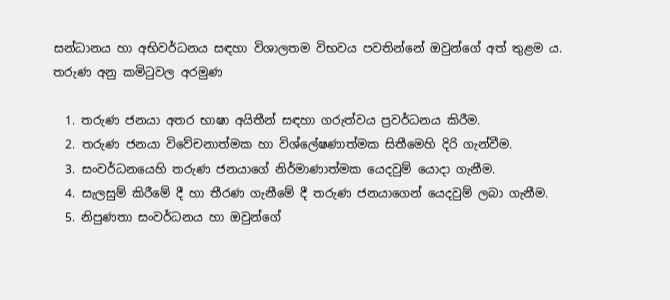සන්ධානය හා අභිවර්ධනය සඳහා විශාලතම විභවය පවතින්නේ ඔවුන්ගේ අත් තුළම ය.
තරුණ අනු කමිටුවල අරමුණ

  1. තරුණ ජනයා අතර භාෂා අයිතීන් සඳහා ගරුත්වය ප්‍රවර්ධනය කිරීම.
  2. තරුණ ජනයා විවේචනාත්මක හා විශ්ලේෂණාත්මක සිතීමෙහි දිරි ගැන්වීම.
  3. සංවර්ධනයෙහි තරුණ ජනයාගේ නිර්මාණාත්මක යෙදවුම් යොදා ගැනීම.
  4. සැලසුම් කිරීමේ දී හා තීරණ ගැනීමේ දී තරුණ ජනයාගෙන් යෙදවුම් ලබා ගැනීම.
  5. නිපුණතා සංවර්ධනය හා ඔවුන්ගේ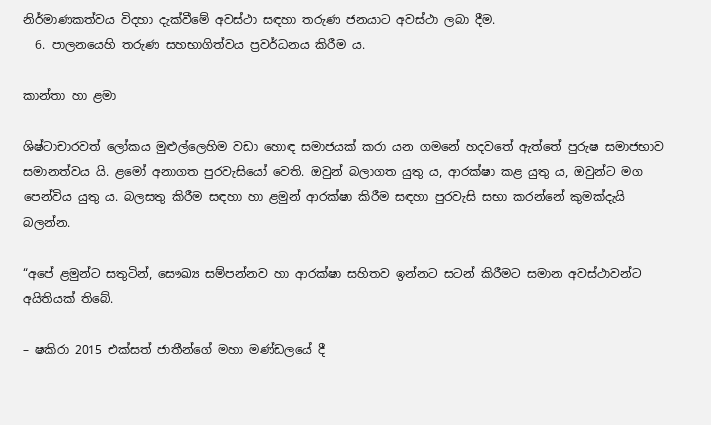නිර්මාණකත්වය විදහා දැක්වීමේ අවස්ථා සඳහා තරුණ ජනයාට අවස්ථා ලබා දීම.
  6. පාලනයෙහි තරුණ සහභාගිත්වය ප්‍රවර්ධනය කිරීම ය.

කාන්තා හා ළමා

ශිෂ්ටාචාරවත් ලෝකය මුළුල්ලෙහිම වඩා හොඳ සමාජයක් කරා යන ගමනේ හදවතේ ඇත්තේ පුරුෂ සමාජභාව සමානත්වය යි. ළමෝ අනාගත පුරවැසියෝ වෙති. ඔවුන් බලාගත යුතු ය, ආරක්ෂා කළ යුතු ය, ඔවුන්ට මග පෙන්විය යුතු ය. බලසතු කිරීම සඳහා හා ළමුන් ආරක්ෂා කිරීම සඳහා පුරවැසි සභා කරන්නේ කුමක්දැයි බලන්න.

“අපේ ළමුන්ට සතුටින්, සෞඛ්‍ය සම්පන්නව හා ආරක්ෂා සහිතව ඉන්නට සටන් කිරීමට සමාන අවස්ථාවන්ට අයිතියක් තිබේ.

– ෂකිරා 2015 එක්සත් ජාතීන්ගේ මහා මණ්ඩලයේ දී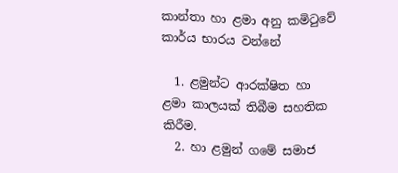කාන්තා හා ළමා අනු කමිටුවේ කාර්ය භාරය වන්නේ

  1. ළමුන්ට ආරක්ෂිත හා ළමා කාලයක් තිබීම සහතික කිරීම.
  2. හා ළමුන් ගමේ සමාජ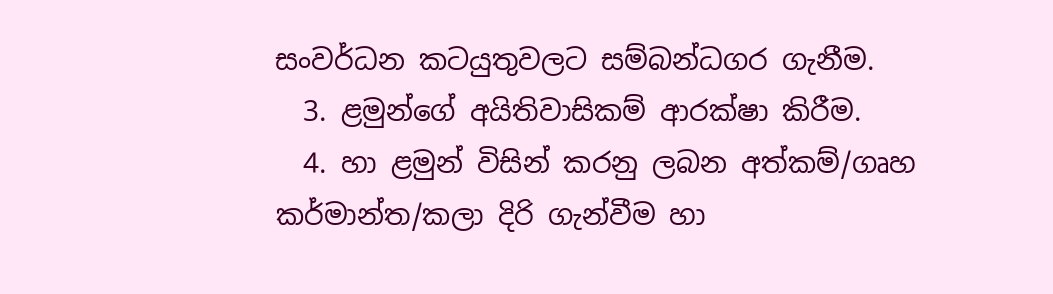සංවර්ධන කටයුතුවලට සම්බන්ධගර ගැනීම.
  3. ළමුන්ගේ අයිතිවාසිකම් ආරක්ෂා කිරීම.
  4. හා ළමුන් විසින් කරනු ලබන අත්කම්/ගෘහ කර්මාන්ත/කලා දිරි ගැන්වීම හා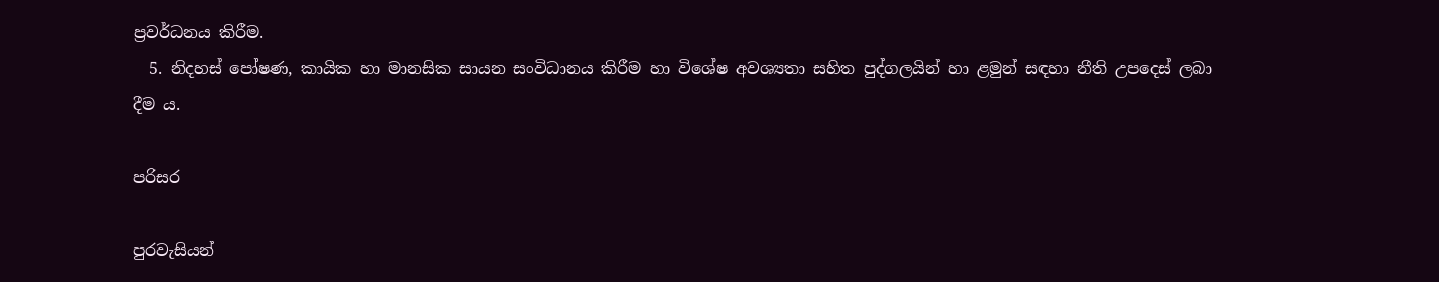ප්‍රවර්ධනය කිරීම.
  5. නිදහස් පෝෂණ, කායික හා මානසික සායන සංවිධානය කිරීම හා විශේෂ අවශ්‍යතා සහිත පුද්ගලයින් හා ළමුන් සඳහා නීති උපදෙස් ලබා දීම ය.

පරිසර

පුරවැසියන්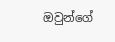ඔවුන්ගේ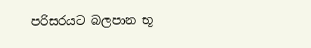පරිසරයට බලපාන භූ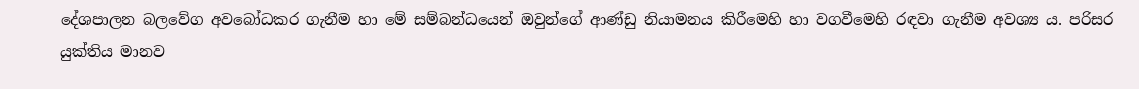දේශපාලන බලවේග අවබෝධකර ගැනීම හා මේ සම්බන්ධයෙන් ඔවුන්ගේ ආණ්ඩු නියාමනය කිරීමෙහි හා වගවීමෙහි රඳවා ගැනීම අවශ්‍ය ය. පරිසර යුක්තිය මානව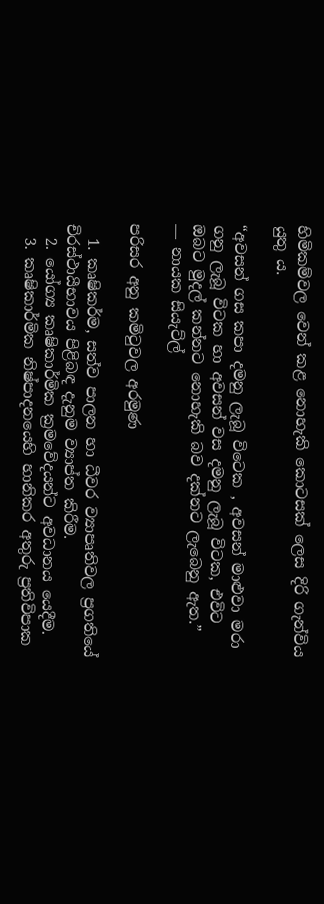හිමිකම්වල වෙන් කළ නොහැකි කොටසක් ලෙස දිරි ගැන්විය යුතු ය.

“අවසන් ගස කපා දමනු ලැබූ විටෙක , අවසන් මාළුවා මරා ගනු ලැබූ විටක හා අවසන් වස දමනු ලැබූ විටක, එවිට ඔබට මුදල් කන්නට නොහැකි බව දක්නට ලැබෙනු ඇත.”
― නායක සියැට්ල්

පරිසර අනු කමිටුවල අරමුණ

  1. කෘෂිකර්ම, සත්ව පාලන හා ධීවර ව්‍යාපෘතිවල ප්‍රගතියේ චිරස්ථායීභාවය පිළිබඳ දැනුම ව්‍යාප්ත කිරීම.
  2. යෝග්‍ය කෘෂිකාර්මික ක්‍රමවේදයන්ට අවධානය යෙදීම.
  3. කෘෂිකාර්මික නිෂ්පාදනයෙහි හානිකර අතුරු ප්‍රතිවිපාක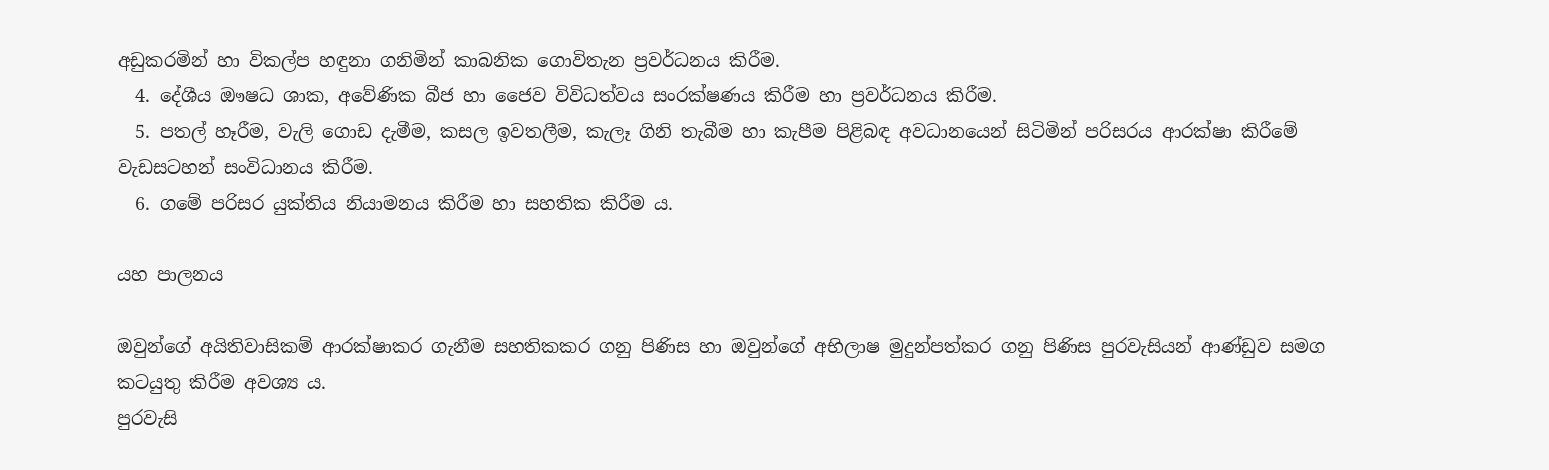අඩුකරමින් හා විකල්ප හඳුනා ගනිමින් කාබනික ගොවිතැන ප්‍රවර්ධනය කිරීම.
  4. දේශීය ඖෂධ ශාක, අවේණික බීජ හා ජෛව විවිධත්වය සංරක්ෂණය කිරීම හා ප්‍රවර්ධනය කිරීම.
  5. පතල් හෑරීම, වැලි ගොඩ දැමීම, කසල ඉවතලීම, කැලෑ ගිනි තැබීම හා කැපීම පිළිබඳ අවධානයෙන් සිටිමින් පරිසරය ආරක්ෂා කිරීමේ වැඩසටහන් සංවිධානය කිරීම.
  6. ගමේ පරිසර යුක්තිය නියාමනය කිරීම හා සහතික කිරීම ය.

යහ පාලනය

ඔවුන්ගේ අයිතිවාසිකම් ආරක්ෂාකර ගැනීම සහතිකකර ගනු පිණිස හා ඔවුන්ගේ අභිලාෂ මුදුන්පත්කර ගනු පිණිස පුරවැසියන් ආණ්ඩුව සමග කටයුතු කිරීම අවශ්‍ය ය.
පුරවැසි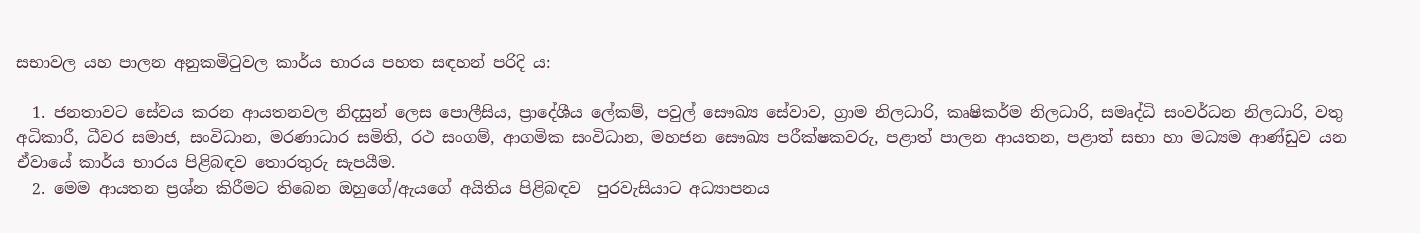සභාවල යහ පාලන අනුකමිටුවල කාර්ය භාරය පහත සඳහන් පරිදි ය:

  1. ජනතාවට සේවය කරන ආයතනවල නිදසුන් ලෙස පොලීසිය, ප්‍රාදේශීය ලේකම්, පවුල් සෞඛ්‍ය සේවාව, ග්‍රාම නිලධාරි, කෘෂිකර්ම නිලධාරි, සමෘද්ධි සංවර්ධන නිලධාරි, වතු අධිකාරී, ධීවර සමාජ, සංවිධාන, මරණාධාර සමිති, රථ සංගම්, ආගමික සංවිධාන, මහජන සෞඛ්‍ය පරීක්ෂකවරු, පළාත් පාලන ආයතන, පළාත් සභා හා මධ්‍යම ආණ්ඩුව යන ඒවායේ කාර්ය භාරය පිළිබඳව තොරතුරු සැපයීම.
  2. මෙම ආයතන ප්‍රශ්න කිරීමට තිබෙන ඔහුගේ/ඇයගේ අයිතිය පිළිබඳව  පුරවැසියාට අධ්‍යාපනය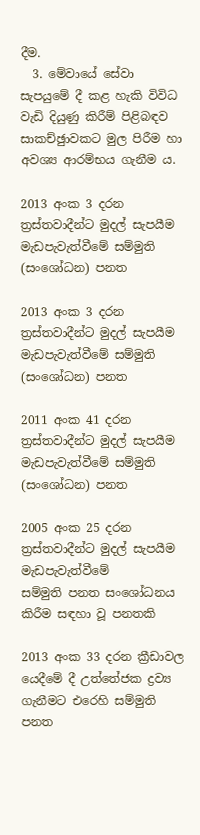දීම.
  3. මේවායේ සේවා සැපයුමේ දී කළ හැකි විවිධ වැඩි දියුණු කිරීම් පිළිබඳව සාකච්ඡුාවකට මුල පිරීම හා අවශ්‍ය ආරම්භය ගැනීම ය.

2013 අංක 3 දරන ත්‍රස්තවාදීන්ට මුදල් සැපයීම මැඩපැවැත්වීමේ සම්මුති (සංශෝධන) පනත

2013 අංක 3 දරන ත්‍රස්තවාදීන්ට මුදල් සැපයීම
මැඩපැවැත්වීමේ සම්මුති (සංශෝධන) පනත

2011 අංක 41 දරන ත්‍රස්තවාදීන්ට මුදල් සැපයීම මැඩපැවැත්වීමේ සම්මුති (සංශෝධන) පනත

2005 අංක 25 දරන ත්‍රස්තවාදීන්ට මුදල් සැපයීම මැඩපැවැත්වීමේ
සම්මුති පනත සංශෝධනය කිරීම සඳහා වූ පනතකි

2013 අංක 33 දරන ක්‍රීඩාවල යෙදීමේ දී උත්තේජක ද්‍රව්‍ය ගැනීමට එරෙහි සම්මුති පනත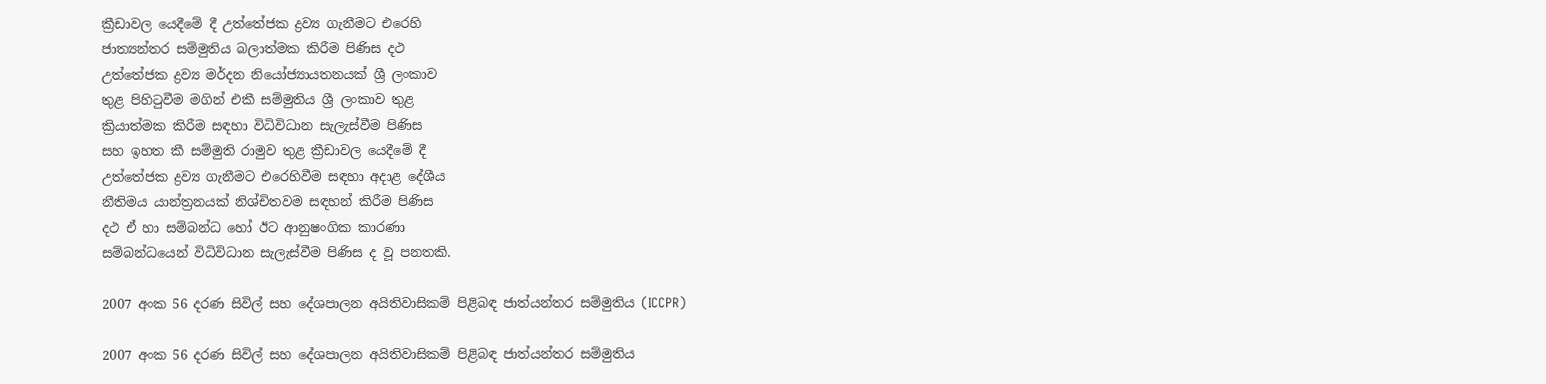ක්‍රීඩාවල යෙදීමේ දී උත්තේජක ද්‍රව්‍ය ගැනීමට එරෙහි
ජාත්‍යන්තර සම්මුතිය බලාත්මක කිරීම පිණිස දථ
උත්තේජක ද්‍රව්‍ය මර්දන නියෝජ්‍යායතනයක් ශ්‍රී ලංකාව
තුළ පිහිටුවීම මගින් එකී සම්මුතිය ශ්‍රී ලංකාව තුළ
ක්‍රියාත්මක කිරීම සඳහා විධිවිධාන සැලැස්වීම පිණිස
සහ ඉහත කී සම්මුති රාමුව තුළ ක්‍රීඩාවල යෙදීමේ දී
උත්තේජක ද්‍රව්‍ය ගැනීමට එරෙහිවීම සඳහා අදාළ දේශීය
නීතිමය යාන්ත්‍රනයක් නිශ්චිතවම සඳහන් කිරීම පිණිස
දථ ඒ හා සම්බන්ධ හෝ ඊට ආනුෂංගික කාරණා
සම්බන්ධයෙන් විධිවිධාන සැලැස්වීම පිණිස ද වූ පනතකි.

2007 අංක 56 දරණ සිවිල් සහ දේශපාලන අයිතිවාසිකම් පිළිබඳ ජාත්යන්තර සම්මුතිය (ICCPR)

2007 අංක 56 දරණ සිවිල් සහ දේශපාලන අයිතිවාසිකම් පිළිබඳ ජාත්යන්තර සම්මුතිය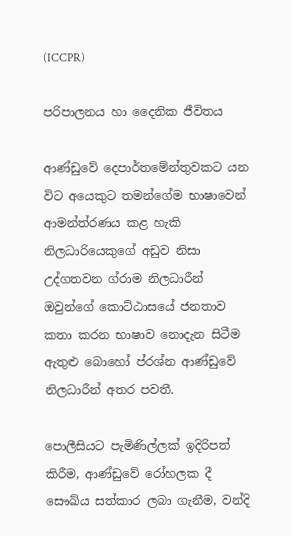(ICCPR)

පරිපාලනය හා දෛනික ජීවිතය

ආණ්ඩුවේ දෙපාර්තමේන්තුවකට යන විට අයෙකුට තමන්ගේම භාෂාවෙන් ආමන්ත්රණය කළ හැකි නිලධාරියෙකුගේ අඩුව නිසා උද්ගතවන ග්රාම නිලධාරීන් ඔවුන්ගේ කොට්ඨාසයේ ජනතාව කතා කරන භාෂාව නොදැන සිටීම ඇතුළු බොහෝ ප්රශ්න ආණ්ඩුවේ නිලධාරීන් අතර පවතී.

පොලීසියට පැමිණිල්ලක් ඉදිරිපත් කිරීම, ආණ්ඩුවේ රෝහලක දී සෞඛ්ය සත්කාර ලබා ගැනීම, වන්දි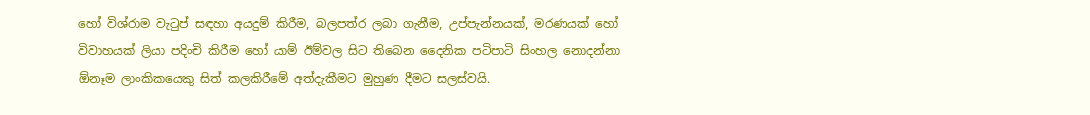හෝ විශ්රාම වැටුප් සඳහා අයදුම් කිරීම, බලපත්ර ලබා ගැනීම, උප්පැන්නයක්, මරණයක් හෝ විවාහයක් ලියා පදිංචි කිරීම හෝ යාම් ඊම්වල සිට තිබෙන දෛනික පටිපාටි සිංහල නොදන්නා ඕනෑම ලාංකිකයෙකු සිත් කලකිරීමේ අත්දැකීමට මුහුණ දීමට සලස්වයි.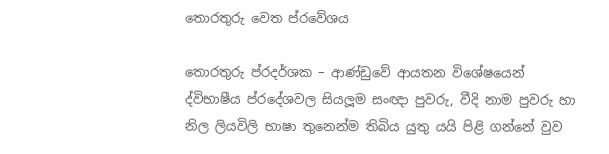තොරතුරු වෙත ප්රවේශය

තොරතුරු ප්රදර්ශක – ආණ්ඩුවේ ආයතන විශේෂයෙන් ද්විභාෂීය ප්රදේශවල සියලූම සංඥා පුවරු, වීදි නාම පුවරු හා නිල ලියවිලි භාෂා තුනෙන්ම තිබිය යුතු යයි පිළි ගන්නේ වුව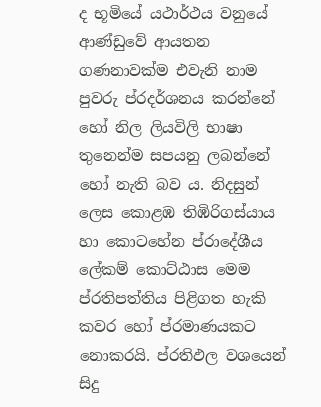ද භූමියේ යථාර්ථය වනුයේ ආණ්ඩුවේ ආයතන ගණනාවක්ම එවැනි නාම පුවරු ප්රදර්ශනය කරන්නේ හෝ නිල ලියවිලි භාෂා තුනෙන්ම සපයනු ලබන්නේ හෝ නැති බව ය. නිදසුන් ලෙස කොළඹ තිඹිරිගස්යාය හා කොටහේන ප්රාදේශීය ලේකම් කොට්ඨාස මෙම ප්රතිපත්තිය පිළිගත හැකි කවර හෝ ප්රමාණයකට නොකරයි. ප්රතිඵල වශයෙන් සිදු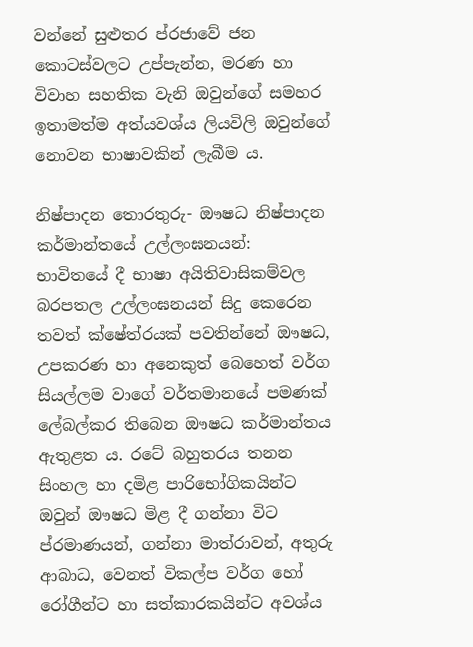වන්නේ සුළුතර ප්රජාවේ ජන කොටස්වලට උප්පැන්න, මරණ හා විවාහ සහතික වැනි ඔවුන්ගේ සමහර ඉතාමත්ම අත්යවශ්ය ලියවිලි ඔවුන්ගේ නොවන භාෂාවකින් ලැබීම ය.

නිෂ්පාදන තොරතුරු- ඖෂධ නිෂ්පාදන කර්මාන්තයේ උල්ලංඝනයන්:
භාවිතයේ දී භාෂා අයිතිවාසිකම්වල බරපතල උල්ලංඝනයන් සිදු කෙරෙන තවත් ක්ෂේත්රයක් පවතින්නේ ඖෂධ, උපකරණ හා අනෙකුත් බෙහෙත් වර්ග සියල්ලම වාගේ වර්තමානයේ පමණක් ලේබල්කර තිබෙන ඖෂධ කර්මාන්තය ඇතුළත ය. රටේ බහුතරය තනන සිංහල හා දමිළ පාරිභෝගිකයින්ට ඔවුන් ඖෂධ මිළ දී ගන්නා විට ප්රමාණයන්, ගන්නා මාත්රාවන්, අතුරු ආබාධ, වෙනත් විකල්ප වර්ග හෝ රෝගීන්ට හා සත්කාරකයින්ට අවශ්ය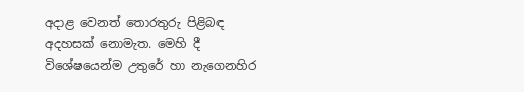අදාළ වෙනත් තොරතුරු පිළිබඳ අදහසක් නොමැත. මෙහි දී විශේෂයෙන්ම උතුරේ හා නැගෙනහිර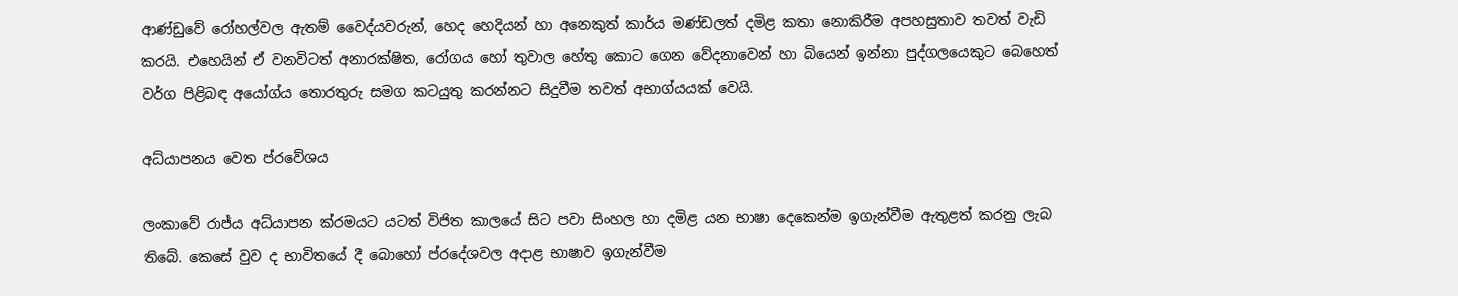ආණ්ඩුවේ රෝහල්වල ඇතම් වෛද්යවරුන්, හෙද හෙදියන් හා අනෙකුත් කාර්ය මණ්ඩලත් දමිළ කතා නොකිරීම අපහසුතාව තවත් වැඩි කරයි. එහෙයින් ඒ වනවිටත් අනාරක්ෂිත, රෝගය හෝ තුවාල හේතු කොට ගෙන වේදනාවෙන් හා බියෙන් ඉන්නා පුද්ගලයෙකුට බෙහෙත් වර්ග පිළිබඳ අයෝග්ය තොරතුරු සමග කටයුතු කරන්නට සිදුවීම තවත් අභාග්යයක් වෙයි.

අධ්යාපනය වෙත ප්රවේශය

ලංකාවේ රාජ්ය අධ්යාපන ක්රමයට යටත් විජිත කාලයේ සිට පවා සිංහල හා දමිළ යන භාෂා දෙකෙන්ම ඉගැන්වීම ඇතුළත් කරනු ලැබ තිබේ. කෙසේ වුව ද භාවිතයේ දී බොහෝ ප්රදේශවල අදාළ භාෂාව ඉගැන්වීම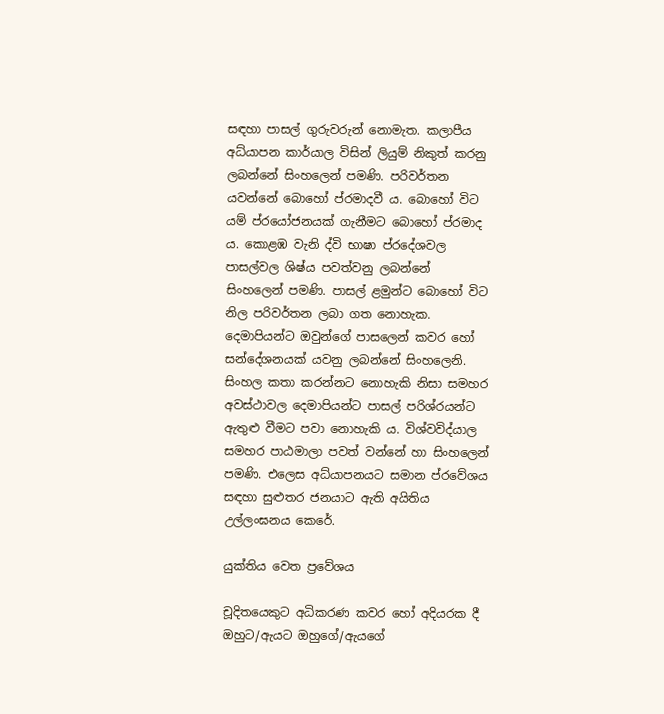සඳහා පාසල් ගුරුවරුන් නොමැත. කලාපීය අධ්යාපන කාර්යාල විසින් ලියුම් නිකුත් කරනු ලබන්නේ සිංහලෙන් පමණි. පරිවර්තන යවන්නේ බොහෝ ප්රමාදවී ය. බොහෝ විට යම් ප්රයෝජනයක් ගැනීමට බොහෝ ප්රමාද ය. කොළඹ වැනි ද්වි භාෂා ප්රදේශවල පාසල්වල ශිෂ්ය පවත්වනු ලබන්නේ සිංහලෙන් පමණි. පාසල් ළමුන්ට බොහෝ විට නිල පරිවර්තන ලබා ගත නොහැක. දෙමාපියන්ට ඔවුන්ගේ පාසලෙන් කවර හෝ සන්දේශනයක් යවනු ලබන්නේ සිංහලෙනි. සිංහල කතා කරන්නට නොහැකි නිසා සමහර අවස්ථාවල දෙමාපියන්ට පාසල් පරිශ්රයන්ට ඇතුළු වීමට පවා නොහැකි ය. විශ්වවිද්යාල සමහර පාඨමාලා පවත් වන්නේ හා සිංහලෙන් පමණි. එලෙස අධ්යාපනයට සමාන ප්රවේශය සඳහා සුළුතර ජනයාට ඇති අයිතිය උල්ලංඝනය කෙරේ.

යුක්තිය වෙත ප්‍රවේශය

චූදිතයෙකුට අධිකරණ කවර හෝ අදියරක දී ඔහුට/ඇයට ඔහුගේ/ඇයගේ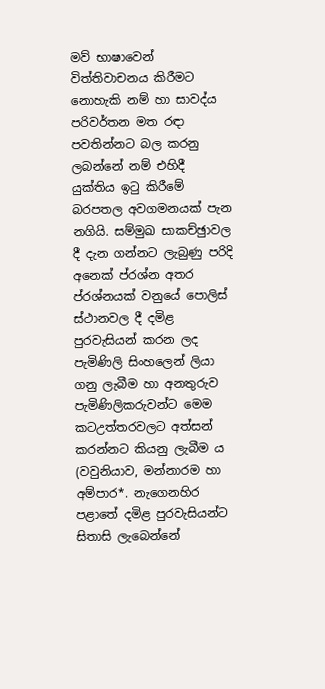මව් භාෂාවෙන් විත්තිවාචනය කිරීමට නොහැකි නම් හා සාවද්ය පරිවර්තන මත රඳා පවතින්නට බල කරනු ලබන්නේ නම් එහිදී යුක්තිය ඉටු කිරීමේ බරපතල අවගමනයක් පැන නගියි. සම්මුඛ සාකච්ඡුාවල දී දැන ගන්නට ලැබුණු පරිදි අනෙක් ප්රශ්න අතර ප්රශ්නයක් වනුයේ පොලිස් ස්ථානවල දී දමිළ පුරවැසියන් කරන ලද පැමිණිලි සිංහලෙන් ලියා ගනු ලැබීම හා අනතුරුව පැමිණිලිකරුවන්ට මෙම කටඋත්තරවලට අත්සන් කරන්නට කියනු ලැබීම ය (වවුනියාව, මන්නාරම හා අම්පාර*. නැගෙනහිර පළාතේ දමිළ පුරවැසියන්ට සිතාසි ලැබෙන්නේ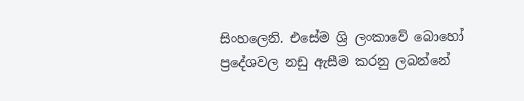සිංහලෙනි. එසේම ශ්‍රි ලංකාවේ බොහෝ ප්‍රදේශවල නඩු ඇසීම කරනු ලබන්නේ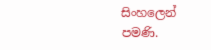සිංහලෙන් පමණි.